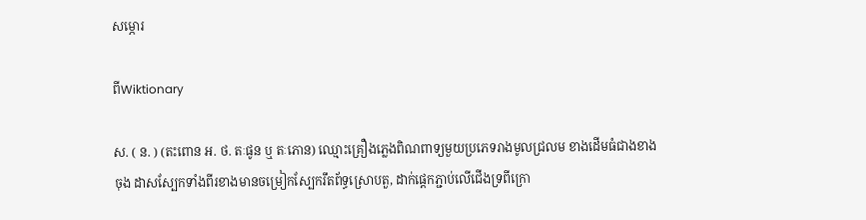សម្ភោរ

ពីWiktionary

ស. ( ន. ) (តះពោន អ. ថ. តៈផូន ឬ តៈភោន) ឈ្មោះគ្រឿងភ្លេងពិណពាទ្យមួយប្រភេទរាងមូលជ្រលម ខាងដើមធំជាងខាងចុង ដាសស្បែកទាំងពីរខាងមានចម្រៀកស្បែករឹតព័ទ្ធស្រោបតួ, ដាក់ផ្តេកភ្ជាប់លើជើងទ្រពីក្រោ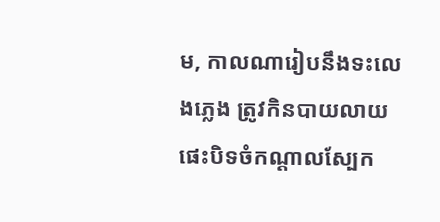ម, កាលណារៀបនឹងទះលេងភ្លេង ត្រូវកិនបាយលាយផេះបិទចំកណ្ដាលស្បែក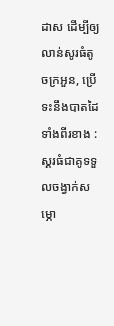ដាស ដើម្បីឲ្យលាន់សូរធំតូចក្រអួន, ប្រើទះនឹងបាតដៃទាំងពីរខាង : ស្គរធំជាគូទទួលចង្វាក់សម្ភោ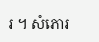រ ។ សំភោរ